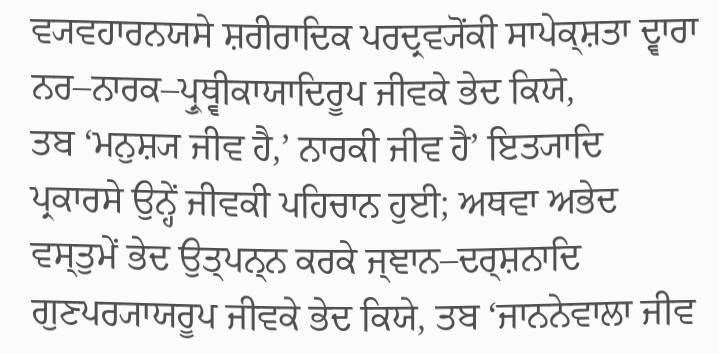ਵ੍ਯਵਹਾਰਨਯਸੇ ਸ਼ਰੀਰਾਦਿਕ ਪਰਦ੍ਰਵ੍ਯੋਂਕੀ ਸਾਪੇਕ੍ਸ਼ਤਾ ਦ੍ਵਾਰਾ ਨਰ–ਨਾਰਕ–ਪ੍ਰੁਥ੍ਵੀਕਾਯਾਦਿਰੂਪ ਜੀਵਕੇ ਭੇਦ ਕਿਯੇ,
ਤਬ ‘ਮਨੁਸ਼੍ਯ ਜੀਵ ਹੈ,’ ਨਾਰਕੀ ਜੀਵ ਹੈ’ ਇਤ੍ਯਾਦਿ ਪ੍ਰਕਾਰਸੇ ਉਨ੍ਹੇਂ ਜੀਵਕੀ ਪਹਿਚਾਨ ਹੁਈ; ਅਥਵਾ ਅਭੇਦ
ਵਸ੍ਤੁਮੇਂ ਭੇਦ ਉਤ੍ਪਨ੍ਨ ਕਰਕੇ ਜ੍ਞਾਨ–ਦਰ੍ਸ਼ਨਾਦਿ ਗੁਣਪਰ੍ਯਾਯਰੂਪ ਜੀਵਕੇ ਭੇਦ ਕਿਯੇ, ਤਬ ‘ਜਾਨਨੇਵਾਲਾ ਜੀਵ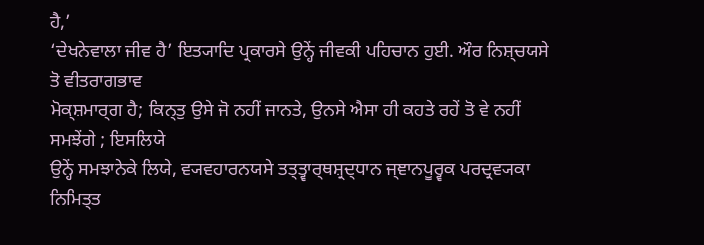ਹੈ,’
‘ਦੇਖਨੇਵਾਲਾ ਜੀਵ ਹੈ’ ਇਤ੍ਯਾਦਿ ਪ੍ਰਕਾਰਸੇ ਉਨ੍ਹੇਂ ਜੀਵਕੀ ਪਹਿਚਾਨ ਹੁਈ. ਔਰ ਨਿਸ਼੍ਚਯਸੇ ਤੋ ਵੀਤਰਾਗਭਾਵ
ਮੋਕ੍ਸ਼ਮਾਰ੍ਗ ਹੈ; ਕਿਨ੍ਤੁ ਉਸੇ ਜੋ ਨਹੀਂ ਜਾਨਤੇ, ਉਨਸੇ ਐਸਾ ਹੀ ਕਹਤੇ ਰਹੇਂ ਤੋ ਵੇ ਨਹੀਂ ਸਮਝੇਂਗੇ ; ਇਸਲਿਯੇ
ਉਨ੍ਹੇਂ ਸਮਝਾਨੇਕੇ ਲਿਯੇ, ਵ੍ਯਵਹਾਰਨਯਸੇ ਤਤ੍ਤ੍ਵਾਰ੍ਥਸ਼੍ਰਦ੍ਧਾਨ ਜ੍ਞਾਨਪੂਰ੍ਵਕ ਪਰਦ੍ਰਵ੍ਯਕਾ ਨਿਮਿਤ੍ਤ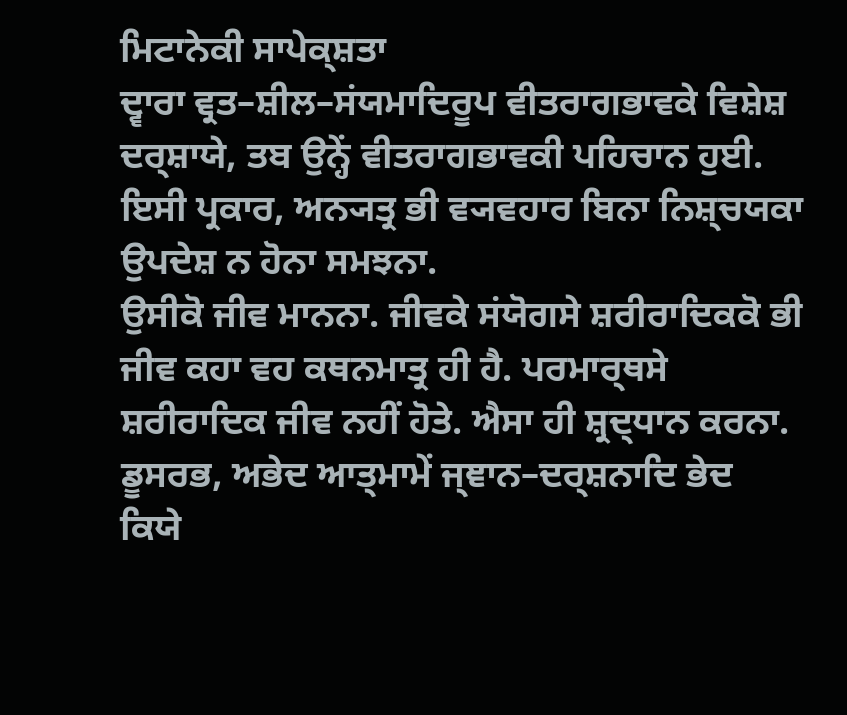ਮਿਟਾਨੇਕੀ ਸਾਪੇਕ੍ਸ਼ਤਾ
ਦ੍ਵਾਰਾ ਵ੍ਰਤ–ਸ਼ੀਲ–ਸਂਯਮਾਦਿਰੂਪ ਵੀਤਰਾਗਭਾਵਕੇ ਵਿਸ਼ੇਸ਼ ਦਰ੍ਸ਼ਾਯੇ, ਤਬ ਉਨ੍ਹੇਂ ਵੀਤਰਾਗਭਾਵਕੀ ਪਹਿਚਾਨ ਹੁਈ.
ਇਸੀ ਪ੍ਰਕਾਰ, ਅਨ੍ਯਤ੍ਰ ਭੀ ਵ੍ਯਵਹਾਰ ਬਿਨਾ ਨਿਸ਼੍ਚਯਕਾ ਉਪਦੇਸ਼ ਨ ਹੋਨਾ ਸਮਝਨਾ.
ਉਸੀਕੋ ਜੀਵ ਮਾਨਨਾ. ਜੀਵਕੇ ਸਂਯੋਗਸੇ ਸ਼ਰੀਰਾਦਿਕਕੋ ਭੀ ਜੀਵ ਕਹਾ ਵਹ ਕਥਨਮਾਤ੍ਰ ਹੀ ਹੈ. ਪਰਮਾਰ੍ਥਸੇ
ਸ਼ਰੀਰਾਦਿਕ ਜੀਵ ਨਹੀਂ ਹੋਤੇ. ਐਸਾ ਹੀ ਸ਼੍ਰਦ੍ਧਾਨ ਕਰਨਾ. ਡੂਸਰਭ, ਅਭੇਦ ਆਤ੍ਮਾਮੇਂ ਜ੍ਞਾਨ–ਦਰ੍ਸ਼ਨਾਦਿ ਭੇਦ
ਕਿਯੇ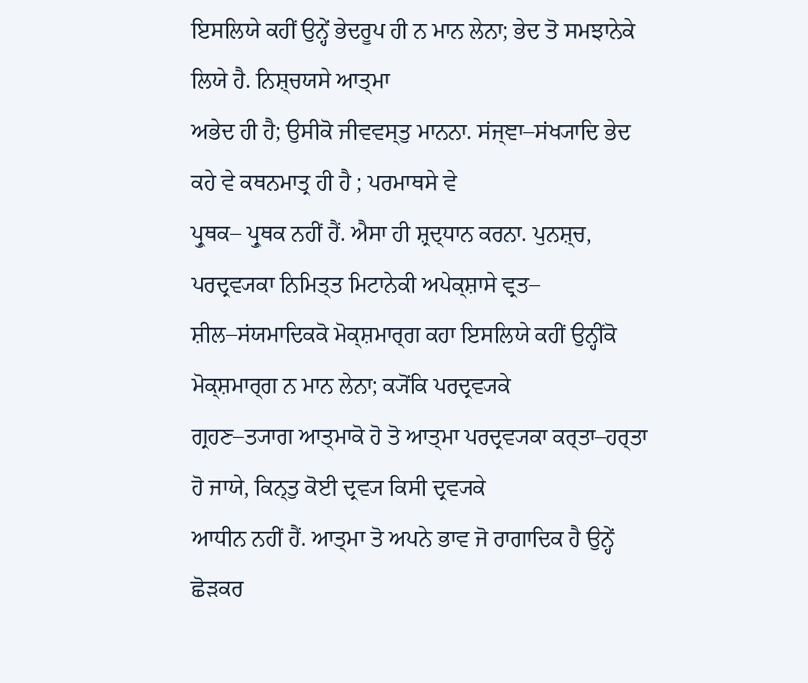ਇਸਲਿਯੇ ਕਹੀਂ ਉਨ੍ਹੇਂ ਭੇਦਰੂਪ ਹੀ ਨ ਮਾਨ ਲੇਨਾ; ਭੇਦ ਤੋ ਸਮਝਾਨੇਕੇ ਲਿਯੇ ਹੈ. ਨਿਸ਼੍ਚਯਸੇ ਆਤ੍ਮਾ
ਅਭੇਦ ਹੀ ਹੈ; ਉਸੀਕੋ ਜੀਵਵਸ੍ਤੁ ਮਾਨਨਾ. ਸਂਜ੍ਞਾ–ਸਂਖ੍ਯਾਦਿ ਭੇਦ ਕਹੇ ਵੇ ਕਥਨਮਾਤ੍ਰ ਹੀ ਹੈ ; ਪਰਮਾਥਸੇ ਵੇ
ਪ੍ਰੁਥਕ– ਪ੍ਰੁਥਕ ਨਹੀਂ ਹੈਂ. ਐਸਾ ਹੀ ਸ਼੍ਰਦ੍ਧਾਨ ਕਰਨਾ. ਪੁਨਸ਼੍ਚ, ਪਰਦ੍ਰਵ੍ਯਕਾ ਨਿਮਿਤ੍ਤ ਮਿਟਾਨੇਕੀ ਅਪੇਕ੍ਸ਼ਾਸੇ ਵ੍ਰਤ–
ਸ਼ੀਲ–ਸਂਯਮਾਦਿਕਕੋ ਮੋਕ੍ਸ਼ਮਾਰ੍ਗ ਕਹਾ ਇਸਲਿਯੇ ਕਹੀਂ ਉਨ੍ਹੀਂਕੋ ਮੋਕ੍ਸ਼ਮਾਰ੍ਗ ਨ ਮਾਨ ਲੇਨਾ; ਕ੍ਯੋਂਕਿ ਪਰਦ੍ਰਵ੍ਯਕੇ
ਗ੍ਰਹਣ–ਤ੍ਯਾਗ ਆਤ੍ਮਾਕੋ ਹੋ ਤੋ ਆਤ੍ਮਾ ਪਰਦ੍ਰਵ੍ਯਕਾ ਕਰ੍ਤਾ–ਹਰ੍ਤਾ ਹੋ ਜਾਯੇ, ਕਿਨ੍ਤੁ ਕੋਈ ਦ੍ਰਵ੍ਯ ਕਿਸੀ ਦ੍ਰਵ੍ਯਕੇ
ਆਧੀਨ ਨਹੀਂ ਹੈਂ. ਆਤ੍ਮਾ ਤੋ ਅਪਨੇ ਭਾਵ ਜੋ ਰਾਗਾਦਿਕ ਹੈ ਉਨ੍ਹੇਂ ਛੋੜਕਰ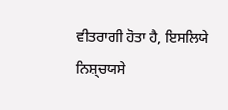ਵੀਤਰਾਗੀ ਹੋਤਾ ਹੈ, ਇਸਲਿਯੇ
ਨਿਸ਼੍ਚਯਸੇ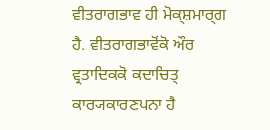ਵੀਤਰਾਗਭਾਵ ਹੀ ਮੋਕ੍ਸ਼ਮਾਰ੍ਗ ਹੈ. ਵੀਤਰਾਗਭਾਵੋਂਕੋ ਔਰ ਵ੍ਰਤਾਦਿਕਕੋ ਕਦਾਚਿਤ੍ ਕਾਰ੍ਯਕਾਰਣਪਨਾ ਹੈ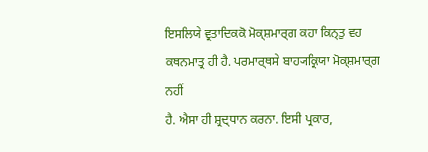ਇਸਲਿਯੇ ਵ੍ਰਤਾਦਿਕਕੋ ਮੋਕ੍ਸ਼ਮਾਰ੍ਗ ਕਹਾ ਕਿਨ੍ਤੁ ਵਹ ਕਥਨਮਾਤ੍ਰ ਹੀ ਹੈ. ਪਰਮਾਰ੍ਥਸੇ ਬਾਹ੍ਯਕ੍ਰਿਯਾ ਮੋਕ੍ਸ਼ਮਾਰ੍ਗ ਨਹੀਂ
ਹੈ. ਐਸਾ ਹੀ ਸ਼੍ਰਦ੍ਧਾਨ ਕਰਨਾ. ਇਸੀ ਪ੍ਰਕਾਰ,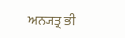ਅਨ੍ਯਤ੍ਰ ਭੀ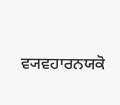ਵ੍ਯਵਹਾਰਨਯਕੋ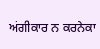ਅਂਗੀਕਾਰ ਨ ਕਰਨੇਕਾ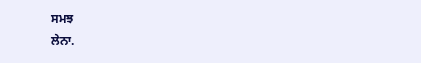ਸਮਝ
ਲੇਨਾ.